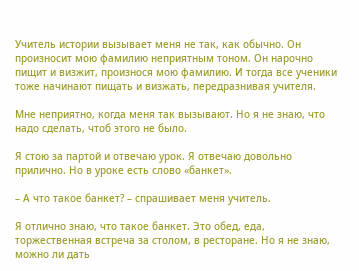Учитель истории вызывает меня не так, как обычно. Он произносит мою фамилию неприятным тоном. Он нарочно пищит и визжит, произнося мою фамилию. И тогда все ученики тоже начинают пищать и визжать, передразнивая учителя.

Мне неприятно, когда меня так вызывают. Но я не знаю, что надо сделать, чтоб этого не было.

Я стою за партой и отвечаю урок. Я отвечаю довольно прилично. Но в уроке есть слово «банкет».

– А что такое банкет? – спрашивает меня учитель.

Я отлично знаю, что такое банкет. Это обед, еда, торжественная встреча за столом, в ресторане. Но я не знаю, можно ли дать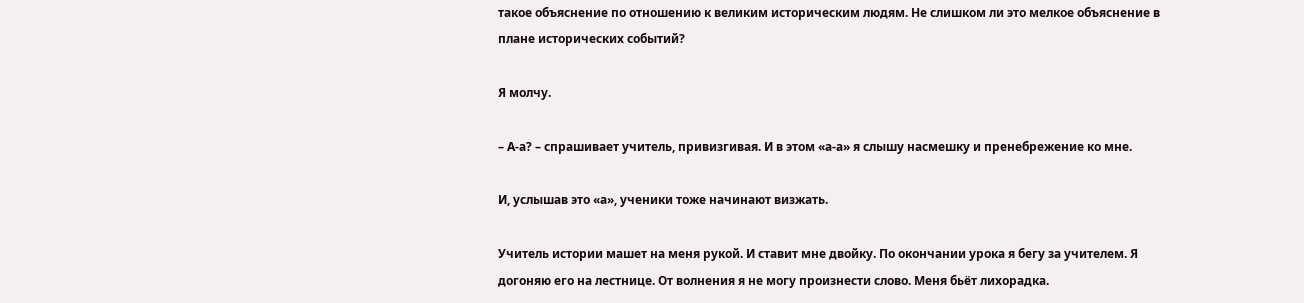такое объяснение по отношению к великим историческим людям. Не слишком ли это мелкое объяснение в плане исторических событий?

Я молчу.

– А-а? – спрашивает учитель, привизгивая. И в этом «а-а» я слышу насмешку и пренебрежение ко мне.

И, услышав это «а», ученики тоже начинают визжать.

Учитель истории машет на меня рукой. И ставит мне двойку. По окончании урока я бегу за учителем. Я догоняю его на лестнице. От волнения я не могу произнести слово. Меня бьёт лихорадка.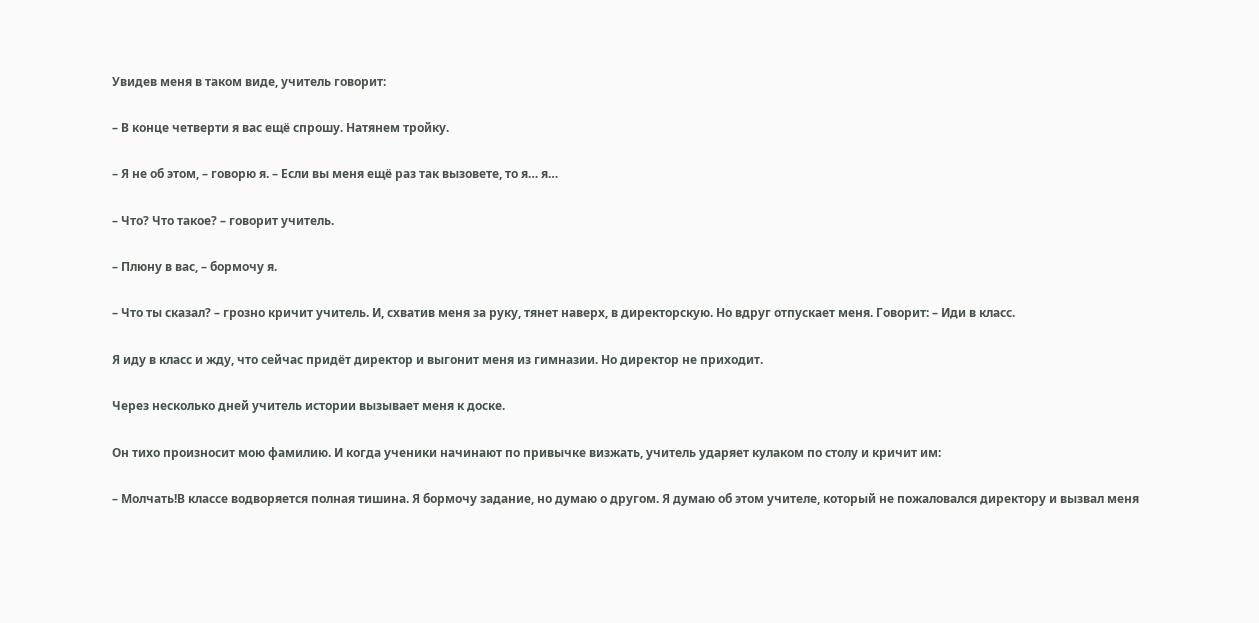Увидев меня в таком виде, учитель говорит:

– В конце четверти я вас ещё спрошу. Натянем тройку.

– Я не об этом, – говорю я. – Если вы меня ещё раз так вызовете, то я… я…

– Что? Что такое? – говорит учитель.

– Плюну в вас, – бормочу я.

– Что ты сказал? – грозно кричит учитель. И, схватив меня за руку, тянет наверх, в директорскую. Но вдруг отпускает меня. Говорит: – Иди в класс.

Я иду в класс и жду, что сейчас придёт директор и выгонит меня из гимназии. Но директор не приходит.

Через несколько дней учитель истории вызывает меня к доске.

Он тихо произносит мою фамилию. И когда ученики начинают по привычке визжать, учитель ударяет кулаком по столу и кричит им:

– Молчать!В классе водворяется полная тишина. Я бормочу задание, но думаю о другом. Я думаю об этом учителе, который не пожаловался директору и вызвал меня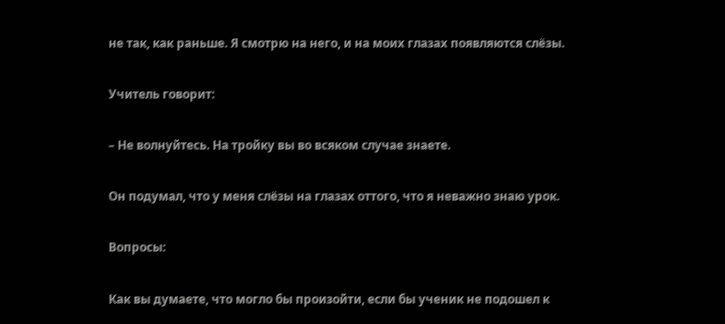не так, как раньше. Я смотрю на него, и на моих глазах появляются слёзы.

Учитель говорит:

– Не волнуйтесь. На тройку вы во всяком случае знаете.

Он подумал, что у меня слёзы на глазах оттого, что я неважно знаю урок.

Вопросы:

Как вы думаете, что могло бы произойти, если бы ученик не подошел к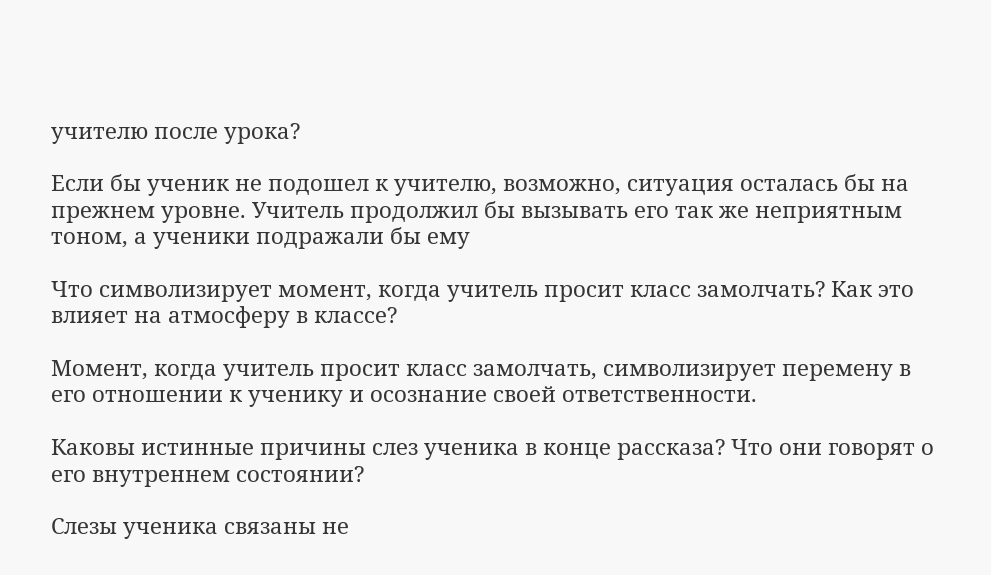учителю после урока?

Если бы ученик не подошел к учителю, возможно, ситуация осталась бы на прежнем уровне. Учитель продолжил бы вызывать его так же неприятным тоном, а ученики подражали бы ему

Что символизирует момент, когда учитель просит класс замолчать? Как это влияет на атмосферу в классе?

Момент, когда учитель просит класс замолчать, символизирует перемену в его отношении к ученику и осознание своей ответственности.

Каковы истинные причины слез ученика в конце рассказа? Что они говорят о его внутреннем состоянии?

Слезы ученика связаны не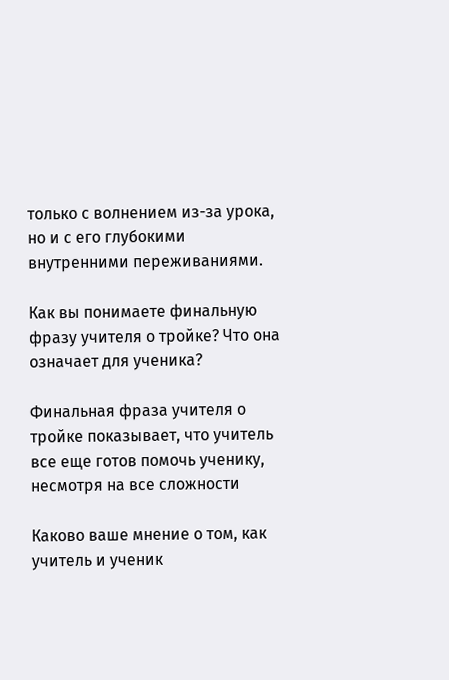только с волнением из-за урока, но и с его глубокими внутренними переживаниями.

Как вы понимаете финальную фразу учителя о тройке? Что она означает для ученика?

Финальная фраза учителя о тройке показывает, что учитель все еще готов помочь ученику, несмотря на все сложности

Каково ваше мнение о том, как учитель и ученик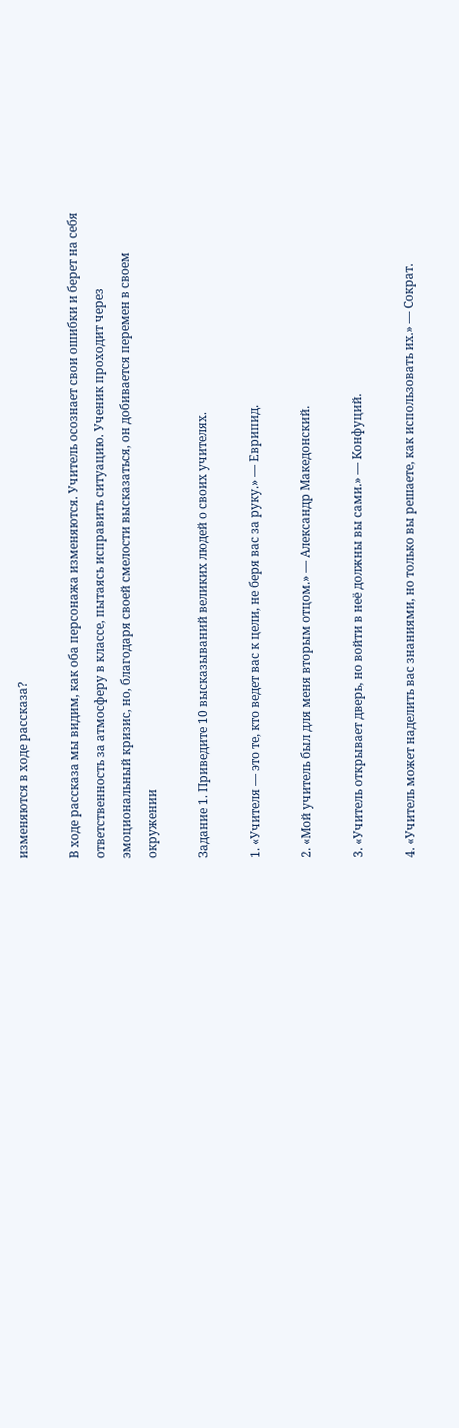изменяются в ходе рассказа?

В ходе рассказа мы видим, как оба персонажа изменяются. Учитель осознает свои ошибки и берет на себя ответственность за атмосферу в классе, пытаясь исправить ситуацию. Ученик проходит через эмоциональный кризис, но, благодаря своей смелости высказаться, он добивается перемен в своем окружении

Задание 1. Приведите 10 высказываний великих людей о своих учителях.

1. «Учителя — это те, кто ведет вас к цели, не беря вас за руку.» — Еврипид.

2. «Мой учитель был для меня вторым отцом.» — Александр Македонский.

3. «Учитель открывает дверь, но войти в неё должны вы сами.» — Конфуций.

4. «Учитель может наделить вас знаниями, но только вы решаете, как использовать их.» — Сократ.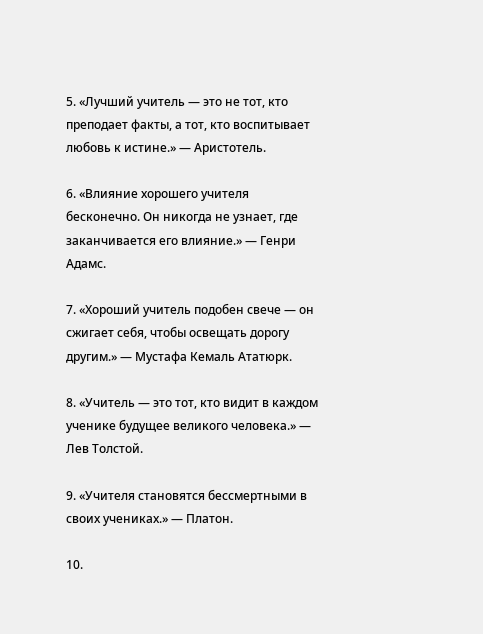5. «Лучший учитель — это не тот, кто преподает факты, а тот, кто воспитывает любовь к истине.» — Аристотель.

6. «Влияние хорошего учителя бесконечно. Он никогда не узнает, где заканчивается его влияние.» — Генри Адамс.

7. «Хороший учитель подобен свече — он сжигает себя, чтобы освещать дорогу другим.» — Мустафа Кемаль Ататюрк.

8. «Учитель — это тот, кто видит в каждом ученике будущее великого человека.» — Лев Толстой.

9. «Учителя становятся бессмертными в своих учениках.» — Платон.

10.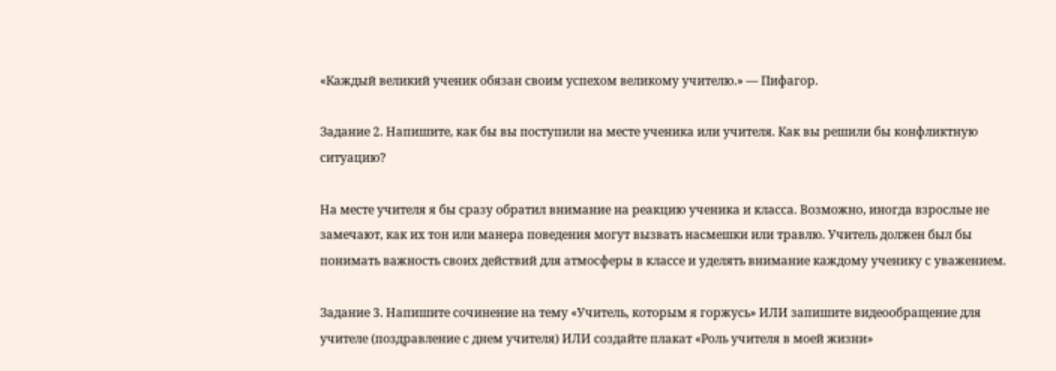«Каждый великий ученик обязан своим успехом великому учителю.» — Пифагор.

Задание 2. Напишите, как бы вы поступили на месте ученика или учителя. Как вы решили бы конфликтную ситуацию?

На месте учителя я бы сразу обратил внимание на реакцию ученика и класса. Возможно, иногда взрослые не замечают, как их тон или манера поведения могут вызвать насмешки или травлю. Учитель должен был бы понимать важность своих действий для атмосферы в классе и уделять внимание каждому ученику с уважением.

Задание 3. Напишите сочинение на тему «Учитель, которым я горжусь» ИЛИ запишите видеообращение для учителе (поздравление с днем учителя) ИЛИ создайте плакат «Роль учителя в моей жизни»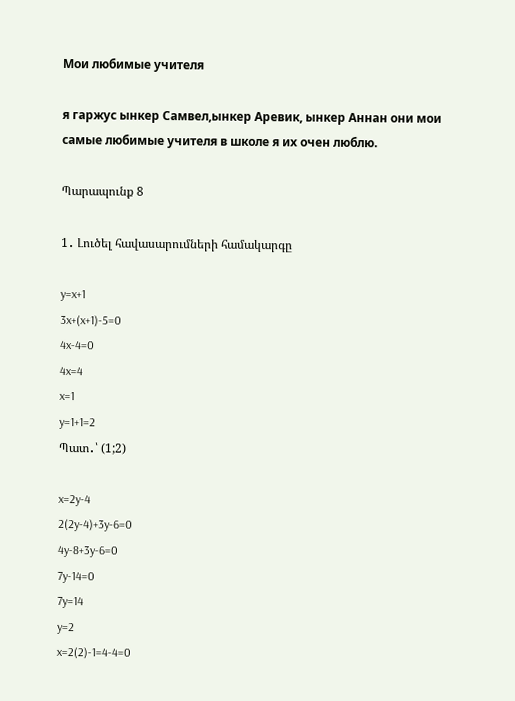Мои любимые учителя

я гаржус ынкер Самвел,ынкер Аревик, ынкер Аннан они мои самые любимые учителя в школе я их очен люблю.

Պարապունք 8

1․ Լուծել հավասարումների համակարգը

y=x+1
3x+(x+1)-5=0
4x-4=0
4x=4
x=1
y=1+1=2
Պատ․՝ (1;2)

x=2y-4
2(2y-4)+3y-6=0
4y-8+3y-6=0
7y-14=0
7y=14
y=2
x=2(2)-1=4-4=0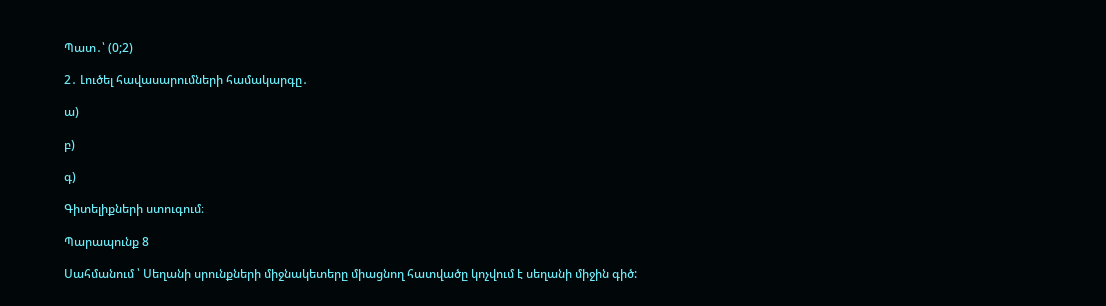Պատ․՝ (0;2)

2․ Լուծել հավասարումների համակարգը․

ա)

բ)

գ)

Գիտելիքների ստուգում։

Պարապունք 8

Սահմանում ՝ Սեղանի սրունքների միջնակետերը միացնող հատվածը կոչվում է սեղանի միջին գիծ: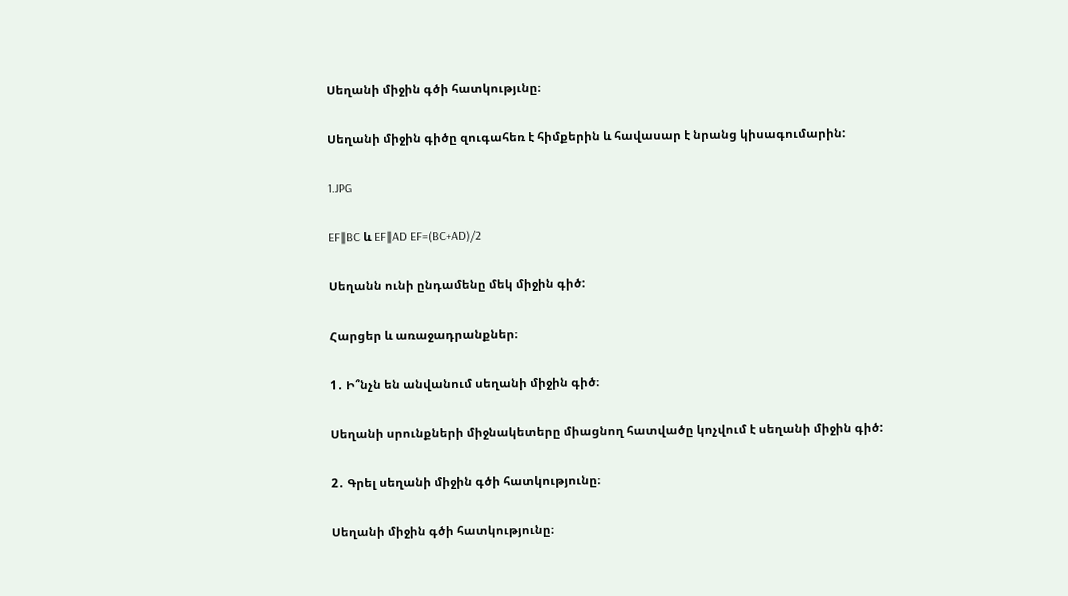Սեղանի միջին գծի հատկությւնը։

Սեղանի միջին գիծը զուգահեռ է հիմքերին և հավասար է նրանց կիսագումարին:

1.JPG

EF∥BC և EF∥AD EF=(BC+AD)/2

Սեղանն ունի ընդամենը մեկ միջին գիծ:

Հարցեր և առաջադրանքներ։

1․ Ի՞նչն են անվանում սեղանի միջին գիծ։

Սեղանի սրունքների միջնակետերը միացնող հատվածը կոչվում է սեղանի միջին գիծ:

2․ Գրել սեղանի միջին գծի հատկությունը։

Սեղանի միջին գծի հատկությունը։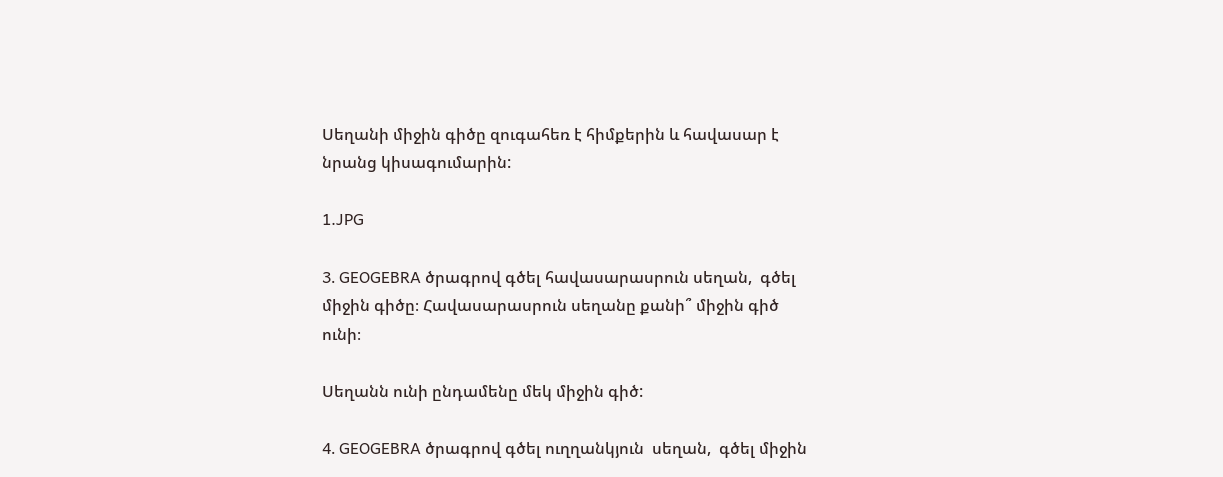Սեղանի միջին գիծը զուգահեռ է հիմքերին և հավասար է նրանց կիսագումարին:

1.JPG

3․ GEOGEBRA ծրագրով գծել հավասարասրուն սեղան,  գծել միջին գիծը։ Հավասարասրուն սեղանը քանի՞ միջին գիծ ունի։

Սեղանն ունի ընդամենը մեկ միջին գիծ:

4․ GEOGEBRA ծրագրով գծել ուղղանկյուն  սեղան,  գծել միջին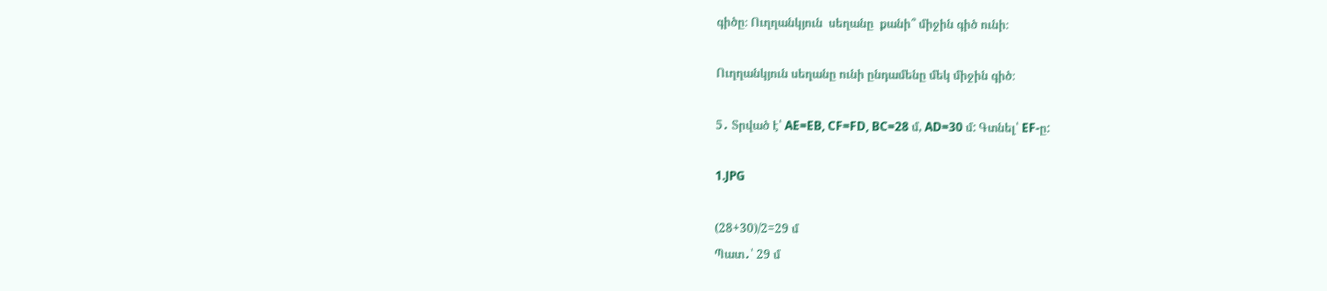գիծը։ Ուղղանկյուն  սեղանը  քանի՞ միջին գիծ ունի։

Ուղղանկյուն սեղանը ունի ընդամենը մեկ միջին գիծ։

5․ Տրված է՝ AE=EB, CF=FD, BC=28 մ, AD=30 մ: Գտնել՝ EF-ը:

1.JPG

(28+30)/2=29 մ
Պատ․՝ 29 մ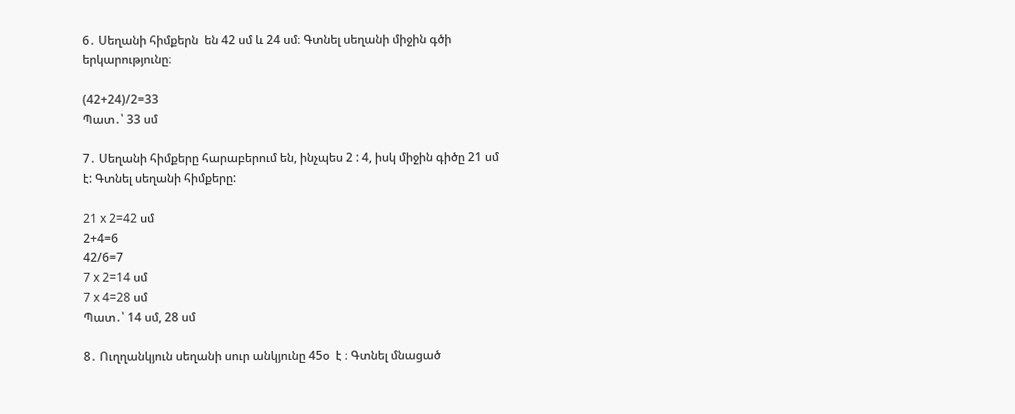6․ Սեղանի հիմքերն  են 42 սմ և 24 սմ։ Գտնել սեղանի միջին գծի երկարությունը։

(42+24)/2=33
Պատ․՝ 33 սմ

7․ Սեղանի հիմքերը հարաբերում են, ինչպես 2 : 4, իսկ միջին գիծը 21 սմ է: Գտնել սեղանի հիմքերը:

21 x 2=42 սմ
2+4=6
42/6=7
7 x 2=14 սմ
7 x 4=28 սմ
Պատ․՝ 14 սմ, 28 սմ

8․ Ուղղանկյուն սեղանի սուր անկյունը 45օ  է ։ Գտնել մնացած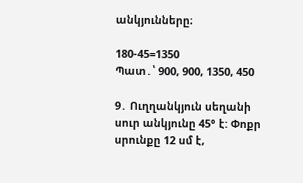անկյունները։

180-45=1350
Պատ․՝ 900, 900, 1350, 450

9․ Ուղղանկյուն սեղանի սուր անկյունը 45° է: Փոքր սրունքը 12 սմ է,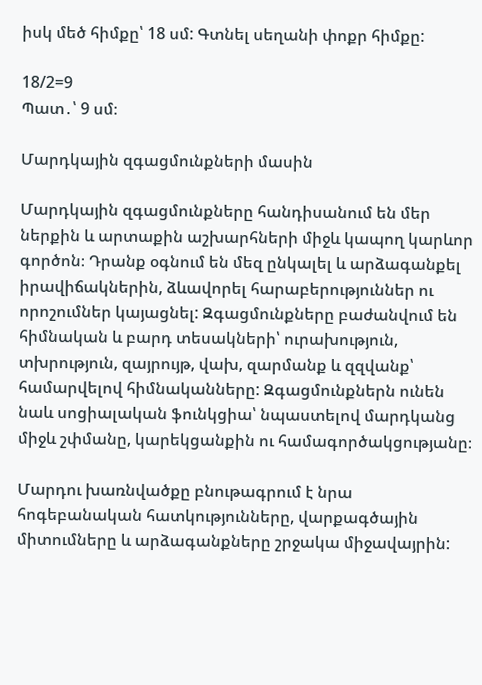իսկ մեծ հիմքը՝ 18 սմ: Գտնել սեղանի փոքր հիմքը:

18/2=9
Պատ․՝ 9 սմ։

Մարդկային զգացմունքների մասին

Մարդկային զգացմունքները հանդիսանում են մեր ներքին և արտաքին աշխարհների միջև կապող կարևոր գործոն։ Դրանք օգնում են մեզ ընկալել և արձագանքել իրավիճակներին, ձևավորել հարաբերություններ ու որոշումներ կայացնել: Զգացմունքները բաժանվում են հիմնական և բարդ տեսակների՝ ուրախություն, տխրություն, զայրույթ, վախ, զարմանք և զզվանք՝ համարվելով հիմնականները: Զգացմունքներն ունեն նաև սոցիալական ֆունկցիա՝ նպաստելով մարդկանց միջև շփմանը, կարեկցանքին ու համագործակցությանը։

Մարդու խառնվածքը բնութագրում է նրա հոգեբանական հատկությունները, վարքագծային միտումները և արձագանքները շրջակա միջավայրին: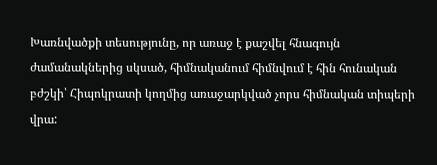Խառնվածքի տեսությունը, որ առաջ է քաշվել հնագույն ժամանակներից սկսած, հիմնականում հիմնվում է հին հունական բժշկի՝ Հիպոկրատի կողմից առաջարկված չորս հիմնական տիպերի վրա: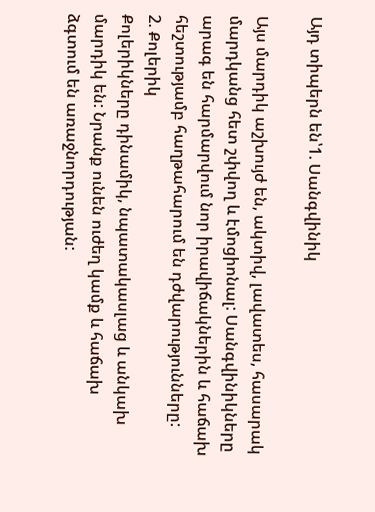Այդ տիպերն են՝1. Սանգվինիկ

Այս մարդիկ աշխույժ են, ակտիվ, լավատես, հասարակ մարդկանց հետ շփվող և էմոցիոնալ: Սանգվինիկները արագ են հարմարվում նոր իրավիճակներին և հաճախ հեշտությամբ հաղթահարում են դժվարությունները:
2. Քոլերիկ
Քոլերիկները դինամիկ, նպատակասլաց և անկախ մարդիկ են: Նրանք ունեն ուժեղ կամք և հաճախ ձգտում են առաջնորդության: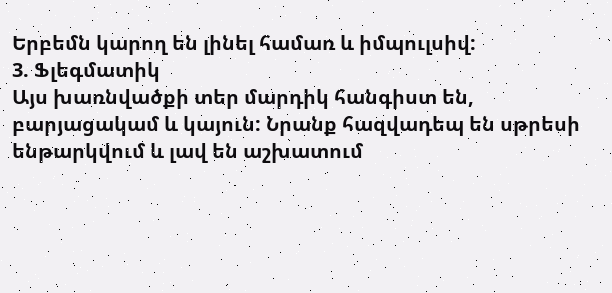Երբեմն կարող են լինել համառ և իմպուլսիվ:
3. Ֆլեգմատիկ
Այս խառնվածքի տեր մարդիկ հանգիստ են, բարյացակամ և կայուն: Նրանք հազվադեպ են սթրեսի ենթարկվում և լավ են աշխատում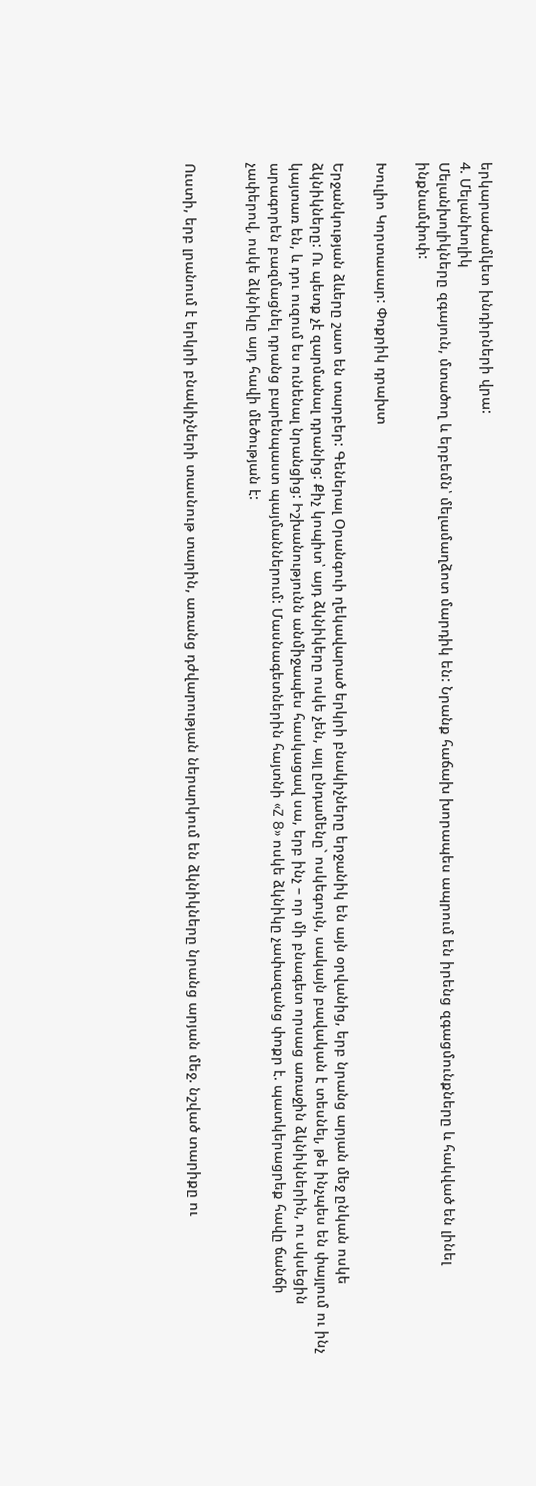երկարաժամկետ խնդիրների վրա:
4. Մելանխոլիկ
Մելանխոլիկները զգայուն, մտածող և երբեմն՝ մելամաղձոտ մարդիկ են: Նրանք հաճախ խորապես ապրում են իրենց զգացմունքները և հակված են լինել ինքնամփոփ:

Խուլիո Կորտասար: Փոքրիկ դրախտ

Երջանկության ձևերը շատ են տարբեր: Գեներալ Օրանգուի ղեկավարած երկրի բնակիչները երջանիկ են այն օրվանից, երբ նրանց արյան մեջ ընկան ոսկե ձկնիկները: Ու պետք չէ զարմանալ դրանից: Քիչ կոպիտ՝ այդ ձկնիկերը ոսկե չեն, այլ ընդամենը` ոսկեգույն, սակայն բավական է տեսնել, թե ինչպես են փայլում ու ինչ կայտառ են, և դու ուզում ես ունենալ նրանցից: Իշխանությունն անմիջապես հասկացավ սա, երբ ինչ – որ մի բնագետ որսաց առաջին ձկնիկներին, ու սկսեցին արագորեն բազմացնել դրանց բարենպաստ պայմաններում: Մասնագետներին հայտնի «Z 8» ոսկե ձկնիկը չափազանց փոքր է. պատկերացրեք հավը ճանճի չափերով, ոսկե ձկնիկը այդ հավի մեծության է:


Ուստի, երբ լրանում է երկրի բնակիչների տասնութ տարին, առանց դժվարության ներարկում են ձկնիկները նրանց արյան մեջ. նշված տարիքը ու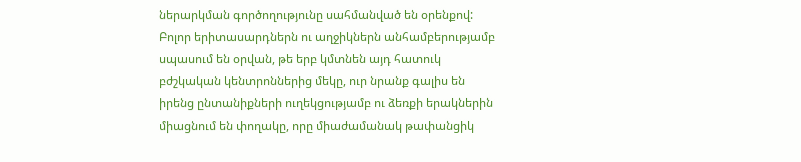ներարկման գործողությունը սահմանված են օրենքով: Բոլոր երիտասարդներն ու աղջիկներն անհամբերությամբ սպասում են օրվան, թե երբ կմտնեն այդ հատուկ բժշկական կենտրոններից մեկը, ուր նրանք գալիս են իրենց ընտանիքների ուղեկցությամբ ու ձեռքի երակներին միացնում են փողակը, որը միաժամանակ թափանցիկ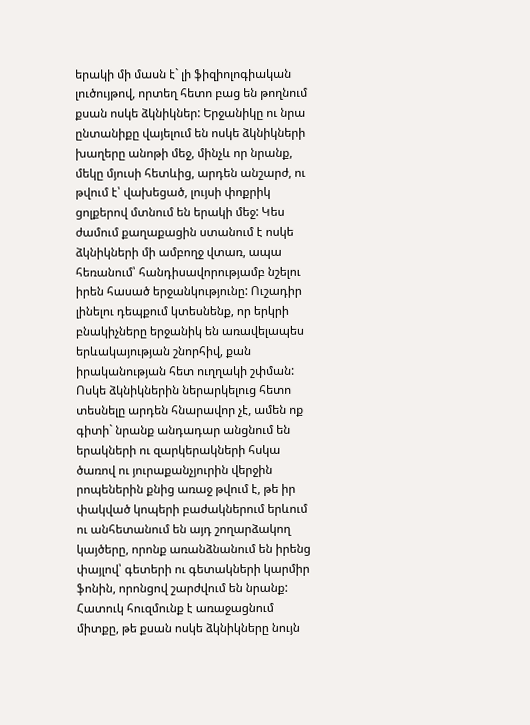երակի մի մասն է` լի ֆիզիոլոգիական լուծույթով, որտեղ հետո բաց են թողնում քսան ոսկե ձկնիկներ: Երջանիկը ու նրա ընտանիքը վայելում են ոսկե ձկնիկների խաղերը անոթի մեջ, մինչև որ նրանք, մեկը մյուսի հետևից, արդեն անշարժ, ու թվում է՝ վախեցած, լույսի փոքրիկ ցոլքերով մտնում են երակի մեջ: Կես ժամում քաղաքացին ստանում է ոսկե ձկնիկների մի ամբողջ վտառ, ապա հեռանում՝ հանդիսավորությամբ նշելու իրեն հասած երջանկությունը: Ուշադիր լինելու դեպքում կտեսնենք, որ երկրի բնակիչները երջանիկ են առավելապես երևակայության շնորհիվ, քան իրականության հետ ուղղակի շփման: Ոսկե ձկնիկներին ներարկելուց հետո տեսնելը արդեն հնարավոր չէ, ամեն ոք գիտի` նրանք անդադար անցնում են երակների ու զարկերակների հսկա ծառով ու յուրաքանչյուրին վերջին րոպեներին քնից առաջ թվում է, թե իր փակված կոպերի բաժակներում երևում ու անհետանում են այդ շողարձակող կայծերը, որոնք առանձնանում են իրենց փայլով՝ գետերի ու գետակների կարմիր ֆոնին, որոնցով շարժվում են նրանք:
Հատուկ հուզմունք է առաջացնում միտքը, թե քսան ոսկե ձկնիկները նույն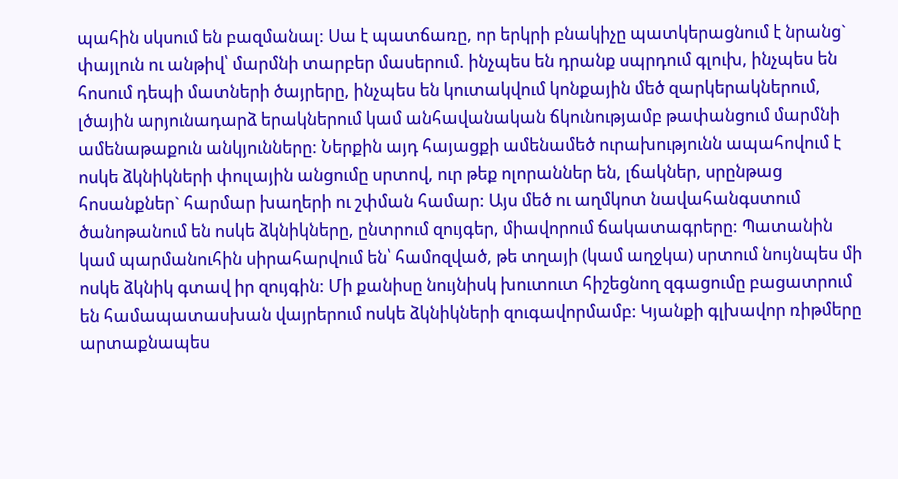պահին սկսում են բազմանալ: Սա է պատճառը, որ երկրի բնակիչը պատկերացնում է նրանց` փայլուն ու անթիվ՝ մարմնի տարբեր մասերում. ինչպես են դրանք սպրդում գլուխ, ինչպես են հոսում դեպի մատների ծայրերը, ինչպես են կուտակվում կոնքային մեծ զարկերակներում, լծային արյունադարձ երակներում կամ անհավանական ճկունությամբ թափանցում մարմնի ամենաթաքուն անկյունները: Ներքին այդ հայացքի ամենամեծ ուրախությունն ապահովում է ոսկե ձկնիկների փուլային անցումը սրտով, ուր թեք ոլորաններ են, լճակներ, սրընթաց հոսանքներ` հարմար խաղերի ու շփման համար: Այս մեծ ու աղմկոտ նավահանգստում ծանոթանում են ոսկե ձկնիկները, ընտրում զույգեր, միավորում ճակատագրերը: Պատանին կամ պարմանուհին սիրահարվում են՝ համոզված, թե տղայի (կամ աղջկա) սրտում նույնպես մի ոսկե ձկնիկ գտավ իր զույգին: Մի քանիսը նույնիսկ խուտուտ հիշեցնող զգացումը բացատրում են համապատասխան վայրերում ոսկե ձկնիկների զուգավորմամբ: Կյանքի գլխավոր ռիթմերը արտաքնապես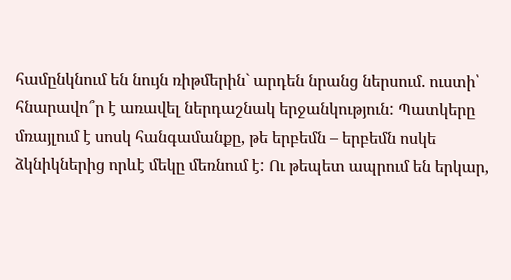համընկնում են նույն ռիթմերին` արդեն նրանց ներսում. ուստի՝ հնարավո՞ր է առավել ներդաշնակ երջանկություն: Պատկերը մռայլում է սոսկ հանգամանքը, թե երբեմն – երբեմն ոսկե ձկնիկներից որևէ մեկը մեռնում է: Ու թեպետ ապրում են երկար,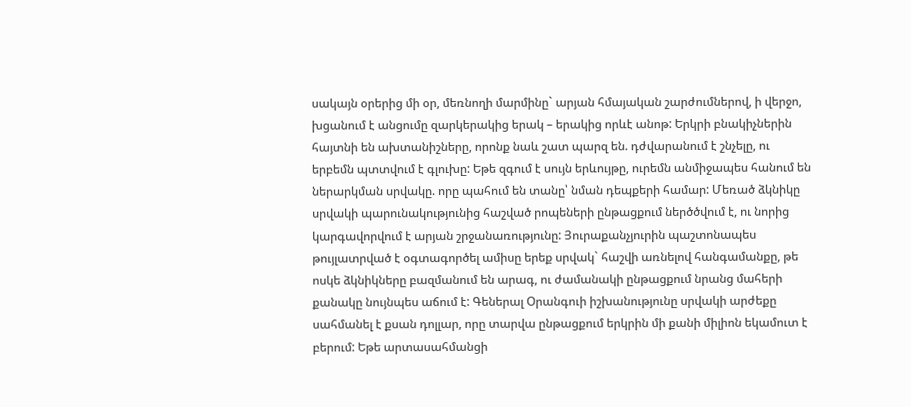սակայն օրերից մի օր, մեռնողի մարմինը` արյան հմայական շարժումներով, ի վերջո, խցանում է անցումը զարկերակից երակ – երակից որևէ անոթ: Երկրի բնակիչներին հայտնի են ախտանիշները, որոնք նաև շատ պարզ են. դժվարանում է շնչելը, ու երբեմն պտտվում է գլուխը: Եթե զգում է սույն երևույթը, ուրեմն անմիջապես հանում են ներարկման սրվակը. որը պահում են տանը՝ նման դեպքերի համար: Մեռած ձկնիկը սրվակի պարունակությունից հաշված րոպեների ընթացքում ներծծվում է, ու նորից կարգավորվում է արյան շրջանառությունը: Յուրաքանչյուրին պաշտոնապես թույլատրված է օգտագործել ամիսը երեք սրվակ` հաշվի առնելով հանգամանքը, թե ոսկե ձկնիկները բազմանում են արագ, ու ժամանակի ընթացքում նրանց մահերի քանակը նույնպես աճում է: Գեներալ Օրանգուի իշխանությունը սրվակի արժեքը սահմանել է քսան դոլլար, որը տարվա ընթացքում երկրին մի քանի միլիոն եկամուտ է բերում: Եթե արտասահմանցի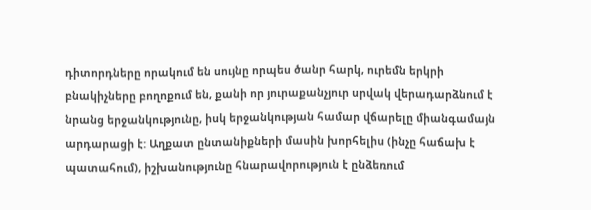դիտորդները որակում են սույնը որպես ծանր հարկ, ուրեմն երկրի բնակիչները բողոքում են, քանի որ յուրաքանչյուր սրվակ վերադարձնում է նրանց երջանկությունը, իսկ երջանկության համար վճարելը միանգամայն արդարացի է: Աղքատ ընտանիքների մասին խորհելիս (ինչը հաճախ է պատահում), իշխանությունը հնարավորություն է ընձեռում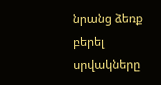նրանց ձեռք բերել սրվակները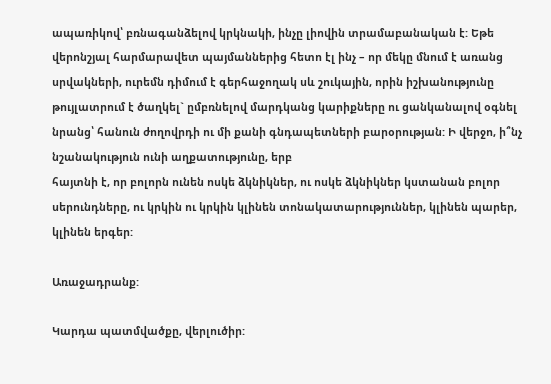ապառիկով՝ բռնագանձելով կրկնակի, ինչը լիովին տրամաբանական է: Եթե վերոնշյալ հարմարավետ պայմաններից հետո էլ ինչ – որ մեկը մնում է առանց սրվակների, ուրեմն դիմում է գերհաջողակ սև շուկային, որին իշխանությունը թույլատրում է ծաղկել` ըմբռնելով մարդկանց կարիքները ու ցանկանալով օգնել նրանց՝ հանուն ժողովրդի ու մի քանի գնդապետների բարօրության: Ի վերջո, ի՞նչ նշանակություն ունի աղքատությունը, երբ
հայտնի է, որ բոլորն ունեն ոսկե ձկնիկներ, ու ոսկե ձկնիկներ կստանան բոլոր սերունդները, ու կրկին ու կրկին կլինեն տոնակատարություններ, կլինեն պարեր, կլինեն երգեր:

Առաջադրանք:

Կարդա պատմվածքը, վերլուծիր: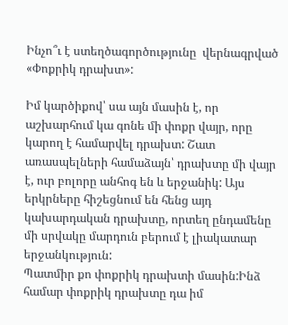Ինչո՞ւ է ստեղծագործությունը  վերնագրված «Փոքրիկ դրախտ»:

Իմ կարծիքով՝ սա այն մասին է, որ աշխարհում կա գոնե մի փոքր վայր, որը կարող է համարվել դրախտ: Շատ առասպելների համաձայն՝ դրախտը մի վայր է, ուր բոլորը անհոգ են և երջանիկ: Այս երկրները հիշեցնում են հենց այդ կախարդական դրախտը, որտեղ ընդամենը մի սրվակը մարդուն բերում է լիակատար երջանկություն:
Պատմիր քո փոքրիկ դրախտի մասին:Ինձ համար փոքրիկ դրախտը դա իմ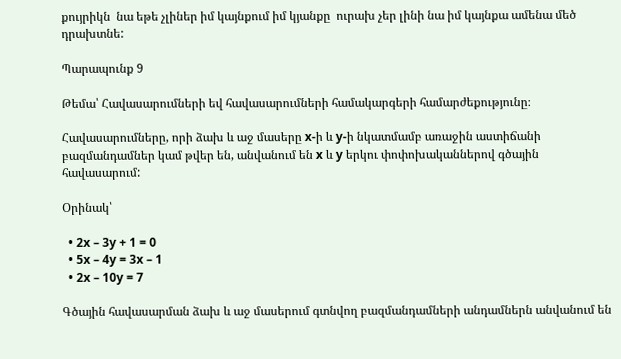քույրիկն  նա եթե չլիներ իմ կայնքում իմ կյանքը  ուրախ չեր լինի նա իմ կայնքա ամենա մեծ դրախտնե:

Պարապունք 9

Թեմա՝ Հավասարումների եվ հավասարումների համակարգերի համարժեքությունը։

Հավասարումները, որի ձախ և աջ մասերը x-ի և y-ի նկատմամբ առաջին աստիճանի բազմանդամներ կամ թվեր են, անվանում են x և y երկու փոփոխականներով գծային հավասարում:

Օրինակ՝

  • 2x – 3y + 1 = 0
  • 5x – 4y = 3x – 1
  • 2x – 10y = 7

Գծային հավասարման ձախ և աջ մասերում գտնվող բազմանդամների անդամներն անվանում են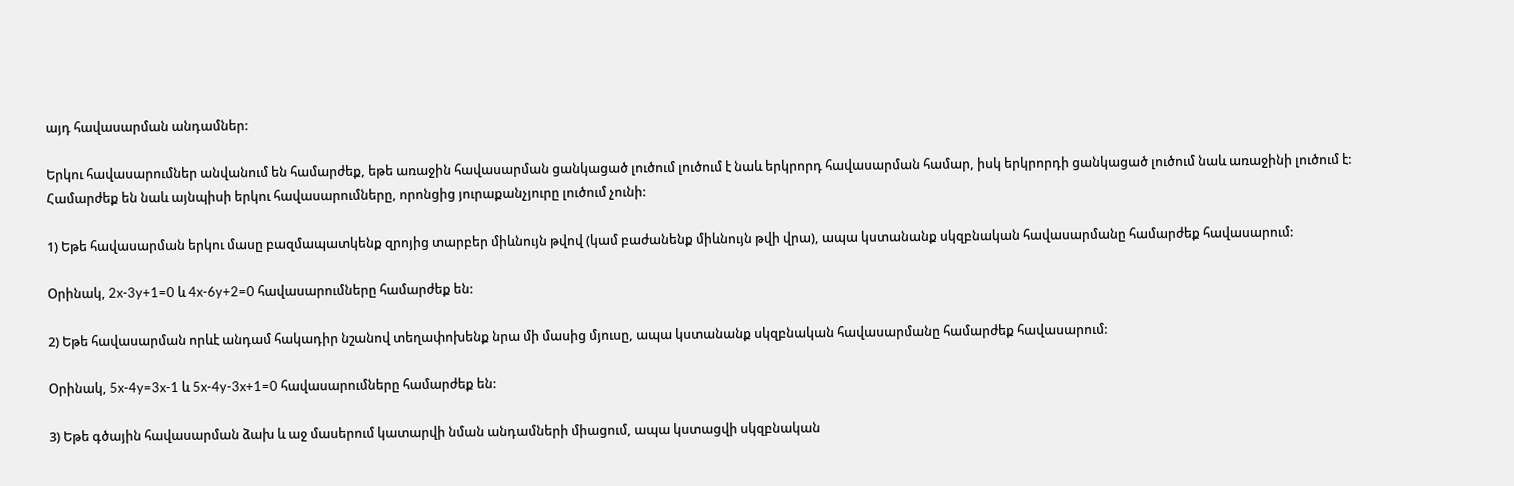այդ հավասարման անդամներ:

Երկու հավասարումներ անվանում են համարժեք, եթե առաջին հավասարման ցանկացած լուծում լուծում է նաև երկրորդ հավասարման համար, իսկ երկրորդի ցանկացած լուծում նաև առաջինի լուծում է: Համարժեք են նաև այնպիսի երկու հավասարումները, որոնցից յուրաքանչյուրը լուծում չունի:

1) Եթե հավասարման երկու մասը բազմապատկենք զրոյից տարբեր միևնույն թվով (կամ բաժանենք միևնույն թվի վրա), ապա կստանանք սկզբնական հավասարմանը համարժեք հավասարում:

Օրինակ, 2x-3y+1=0 և 4x-6y+2=0 հավասարումները համարժեք են:

2) Եթե հավասարման որևէ անդամ հակադիր նշանով տեղափոխենք նրա մի մասից մյուսը, ապա կստանանք սկզբնական հավասարմանը համարժեք հավասարում:

Օրինակ, 5x-4y=3x-1 և 5x-4y-3x+1=0 հավասարումները համարժեք են:

3) Եթե գծային հավասարման ձախ և աջ մասերում կատարվի նման անդամների միացում, ապա կստացվի սկզբնական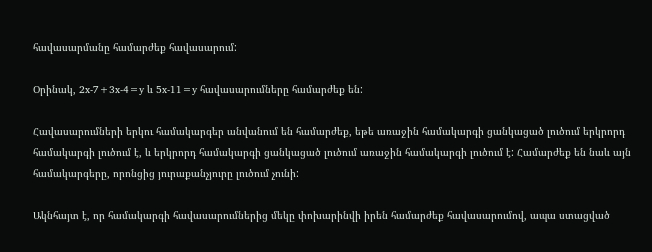հավասարմանը համարժեք հավասարում:

Օրինակ, 2x-7+3x-4=y և 5x-11=y հավասարումները համարժեք են:

Հավասարումների երկու համակարգեր անվանում են համարժեք, եթե առաջին համակարգի ցանկացած լուծում երկրորդ համակարգի լուծում է, և երկրորդ համակարգի ցանկացած լուծում առաջին համակարգի լուծում է: Համարժեք են նաև այն համակարգերը, որոնցից յուրաքանչյուրը լուծում չունի:

Ակնհայտ է, որ համակարգի հավասարումներից մեկը փոխարինվի իրեն համարժեք հավասարումով, ապա ստացված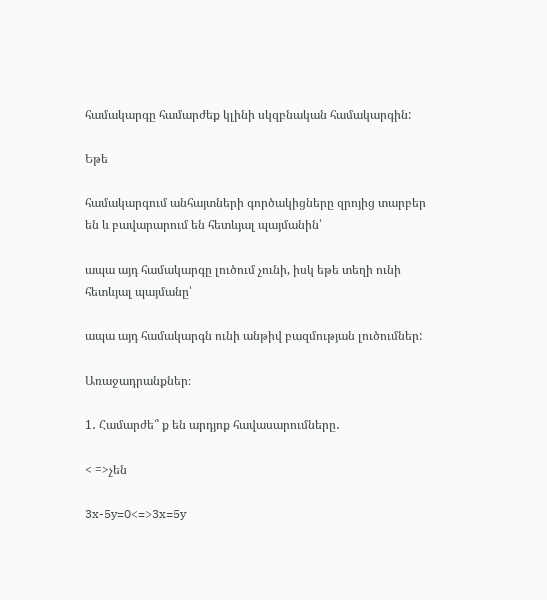համակարգը համարժեք կլինի սկզբնական համակարգին:

Եթե

համակարգում անհայտների գործակիցները զրոյից տարբեր են և բավարարում են հետևյալ պայմանին՝

ապա այդ համակարգը լուծում չունի, իսկ եթե տեղի ունի հետևյալ պայմանը՝

ապա այդ համակարգն ունի անթիվ բազմության լուծումներ:

Առաջադրանքներ։

1․ Համարժե՞ ք են արդյոք հավասարումները․

< =>չեն

3x-5y=0<=>3x=5y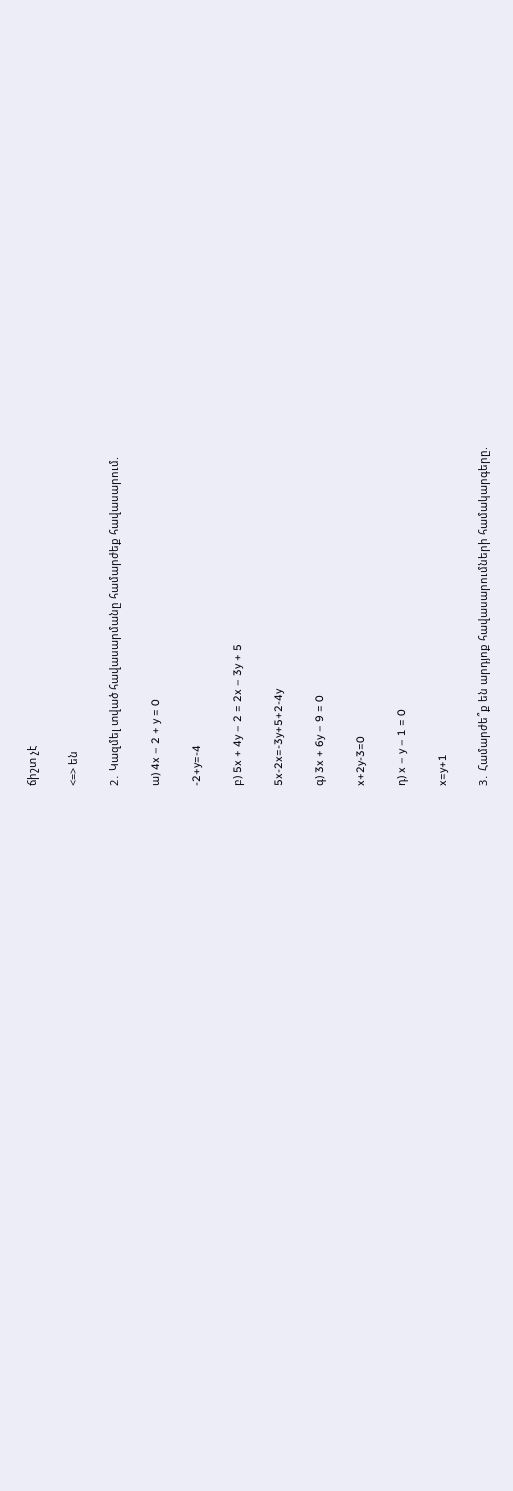ճիշտ չէ

<=> են

2․ Կազմել տված հավասարմանը համարժեք հավասարում.

ա) 4x – 2 + y = 0

-2+y=-4

բ) 5x + 4y – 2 = 2x – 3y + 5

5x-2x=-3y+5+2-4y

գ) 3x + 6y – 9 = 0

x+2y-3=0

դ) x – y – 1 = 0

x=y+1

3․ Համարժե՞ք են արդյոք հավասարումների համակարգերը.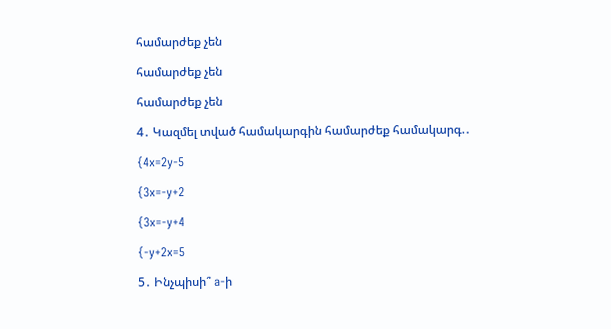համարժեք չեն

համարժեք չեն

համարժեք չեն

4․ Կազմել տված համակարգին համարժեք համակարգ.․

{4x=2y-5

{3x=-y+2

{3x=-y+4

{-y+2x=5

5․ Ինչպիսի՞ a-ի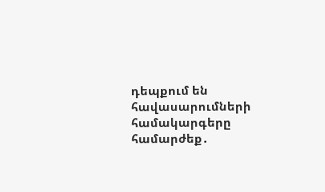դեպքում են հավասարումների համակարգերը համարժեք․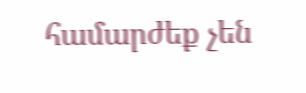համարժեք չեն